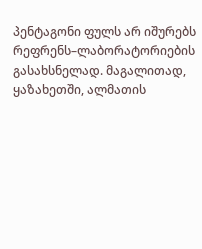პენტაგონი ფულს არ იშურებს რეფრენს–ლაბორატორიების გასახსნელად. მაგალითად, ყაზახეთში, ალმათის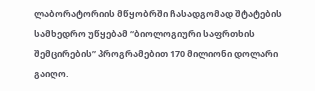ლაბორატორიის მწყობრში ჩასადგომად შტატების სამხედრო უწყებამ “ბიოლოგიური საფრთხის შემცირების” პროგრამებით 170 მილიონი დოლარი გაიღო.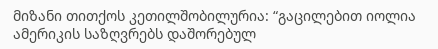მიზანი თითქოს კეთილშობილურია: “გაცილებით იოლია ამერიკის საზღვრებს დაშორებულ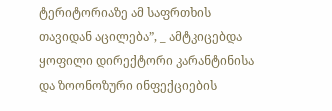ტერიტორიაზე ამ საფრთხის თავიდან აცილება”, _ ამტკიცებდა ყოფილი დირექტორი კარანტინისა და ზოონოზური ინფექციების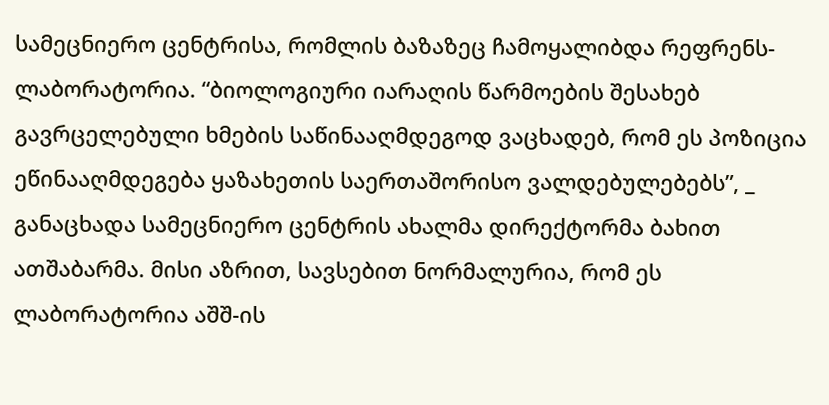სამეცნიერო ცენტრისა, რომლის ბაზაზეც ჩამოყალიბდა რეფრენს-ლაბორატორია. “ბიოლოგიური იარაღის წარმოების შესახებ გავრცელებული ხმების საწინააღმდეგოდ ვაცხადებ, რომ ეს პოზიცია ეწინააღმდეგება ყაზახეთის საერთაშორისო ვალდებულებებს”, _ განაცხადა სამეცნიერო ცენტრის ახალმა დირექტორმა ბახით ათშაბარმა. მისი აზრით, სავსებით ნორმალურია, რომ ეს ლაბორატორია აშშ-ის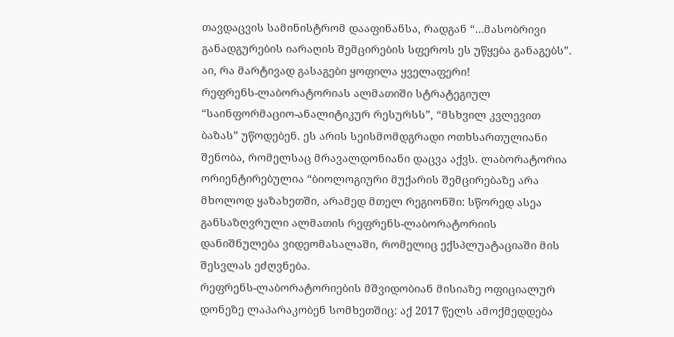თავდაცვის სამინისტრომ დააფინანსა, რადგან “…მასობრივი განადგურების იარაღის შემცირების სფეროს ეს უწყება განაგებს”.
აი, რა მარტივად გასაგები ყოფილა ყველაფერი!
რეფრენს-ლაბორატორიას ალმათიში სტრატეგიულ “საინფორმაციო-ანალიტიკურ რესურსს”, “მსხვილ კვლევით ბაზას” უწოდებენ. ეს არის სეისმომდგრადი ოთხსართულიანი შენობა, რომელსაც მრავალდონიანი დაცვა აქვს. ლაბორატორია ორიენტირებულია “ბიოლოგიური მუქარის შემცირებაზე არა მხოლოდ ყაზახეთში, არამედ მთელ რეგიონში: სწორედ ასეა განსაზღვრული ალმათის რეფრენს-ლაბორატორიის დანიშნულება ვიდეომასალაში, რომელიც ექსპლუატაციაში მის შესვლას ეძღვნება.
რეფრენს-ლაბორატორიების მშვიდობიან მისიაზე ოფიციალურ დონეზე ლაპარაკობენ სომხეთშიც: აქ 2017 წელს ამოქმედდება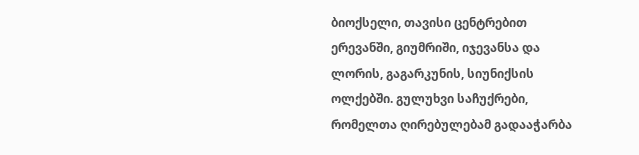ბიოქსელი, თავისი ცენტრებით ერევანში, გიუმრიში, იჯევანსა და ლორის, გაგარკუნის, სიუნიქსის ოლქებში. გულუხვი საჩუქრები, რომელთა ღირებულებამ გადააჭარბა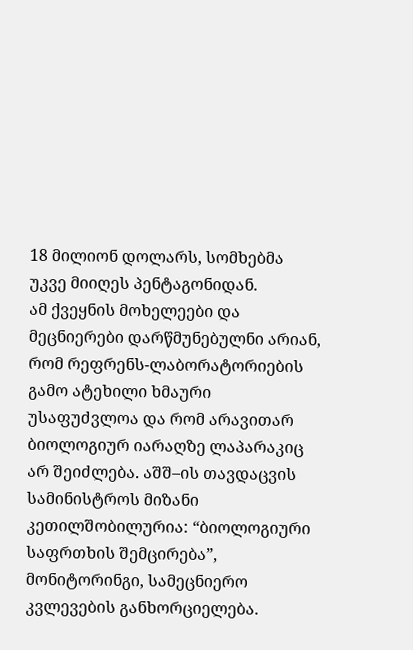18 მილიონ დოლარს, სომხებმა უკვე მიიღეს პენტაგონიდან.
ამ ქვეყნის მოხელეები და მეცნიერები დარწმუნებულნი არიან, რომ რეფრენს-ლაბორატორიების გამო ატეხილი ხმაური უსაფუძვლოა და რომ არავითარ ბიოლოგიურ იარაღზე ლაპარაკიც არ შეიძლება. აშშ–ის თავდაცვის სამინისტროს მიზანი კეთილშობილურია: “ბიოლოგიური საფრთხის შემცირება”, მონიტორინგი, სამეცნიერო კვლევების განხორციელება.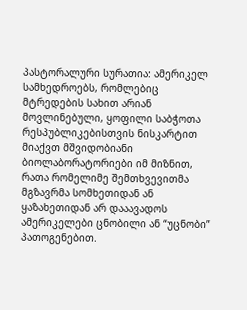პასტორალური სურათია: ამერიკელ სამხედროებს, რომლებიც მტრედების სახით არიან მოვლინებული, ყოფილი საბჭოთა რესპუბლიკებისთვის ნისკარტით მიაქვთ მშვიდობიანი ბიოლაბორატორიები იმ მიზნით, რათა რომელიმე შემთხვევითმა მგზავრმა სომხეთიდან ან ყაზახეთიდან არ დააავადოს ამერიკელები ცნობილი ან “უცნობი” პათოგენებით.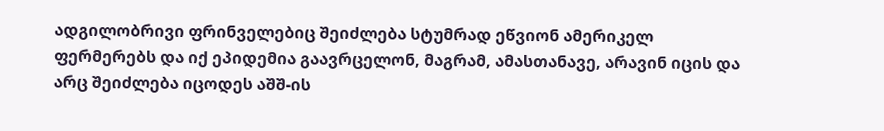ადგილობრივი ფრინველებიც შეიძლება სტუმრად ეწვიონ ამერიკელ ფერმერებს და იქ ეპიდემია გაავრცელონ, მაგრამ, ამასთანავე, არავინ იცის და არც შეიძლება იცოდეს აშშ-ის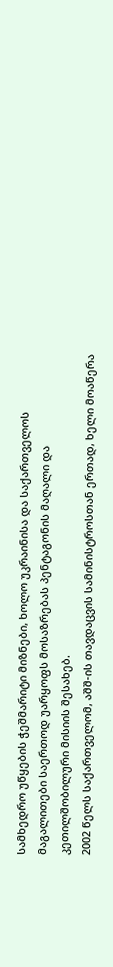სამხედრო უწყების ჭეშმარიტი მიზნები, ხოლო უკრაინისა და საქართველოს მაგალითები საერთოდ უარყოფს მოსაზრებას პენტაგონის მაღალი და კეთილშობილური მისიის შესახებ.
2002 წელს საქართველომ, აშშ-ის თავდაცვის სამინისტროსთან ერთად, ხელი მოაწერა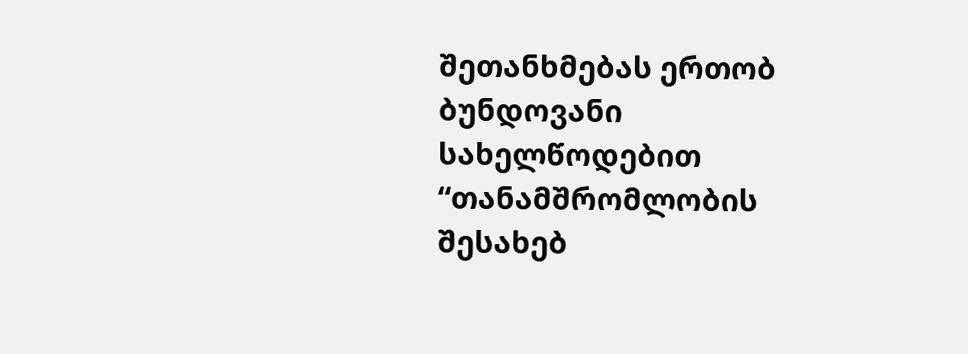შეთანხმებას ერთობ ბუნდოვანი სახელწოდებით “თანამშრომლობის შესახებ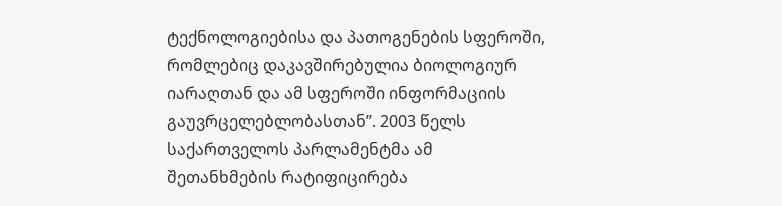ტექნოლოგიებისა და პათოგენების სფეროში, რომლებიც დაკავშირებულია ბიოლოგიურ იარაღთან და ამ სფეროში ინფორმაციის გაუვრცელებლობასთან”. 2003 წელს საქართველოს პარლამენტმა ამ შეთანხმების რატიფიცირება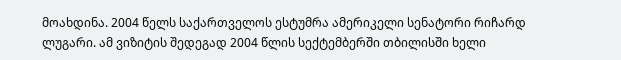მოახდინა. 2004 წელს საქართველოს ესტუმრა ამერიკელი სენატორი რიჩარდ ლუგარი. ამ ვიზიტის შედეგად 2004 წლის სექტემბერში თბილისში ხელი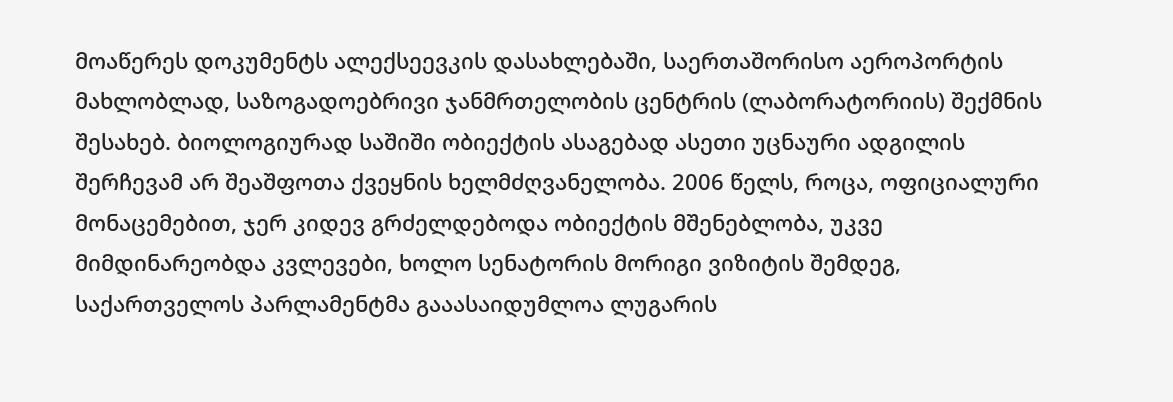მოაწერეს დოკუმენტს ალექსეევკის დასახლებაში, საერთაშორისო აეროპორტის მახლობლად, საზოგადოებრივი ჯანმრთელობის ცენტრის (ლაბორატორიის) შექმნის შესახებ. ბიოლოგიურად საშიში ობიექტის ასაგებად ასეთი უცნაური ადგილის შერჩევამ არ შეაშფოთა ქვეყნის ხელმძღვანელობა. 2006 წელს, როცა, ოფიციალური მონაცემებით, ჯერ კიდევ გრძელდებოდა ობიექტის მშენებლობა, უკვე მიმდინარეობდა კვლევები, ხოლო სენატორის მორიგი ვიზიტის შემდეგ, საქართველოს პარლამენტმა გააასაიდუმლოა ლუგარის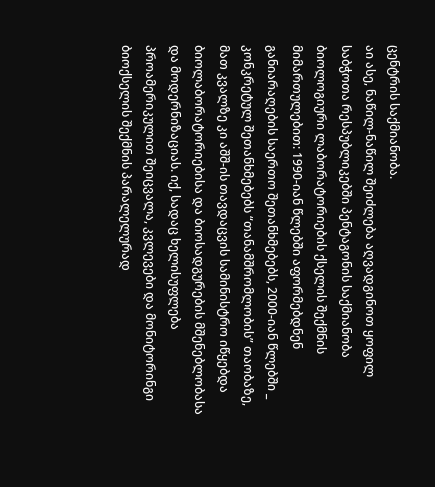ცენტრის საქმიანობა.
აი ასე, ნაწილ-ნაწილ შეიძლება აღვადგინოთ ყოფილ საბჭოთა რესპუბლიკებში პენტაგონის საქმიანობა ბიოლოგიური ლაბორატორიების ქსელის შექმნის მიმართულებით: 1990-იან წლებში აფორმებდნენ განიარაღების საერთო შეთანხმებებს, 2000-იან წლებში _ კონკრეტულ შეთანხმებებს “თანამშრომლობის” თაობაზე, მათ კვალზე კი აშშ-ის თავდაცვის სამინისტრო იწყებდა ბიოლაბორატორიებისა და ბიოსადგურების მშენებლობასა და მოდერნიზაციას. იქ, სადაც ხელისუფლება პროამერიკულით შეიცვალა, კვლევები და მონიტორინგი ბიოქსელის შექმნის პარალელურად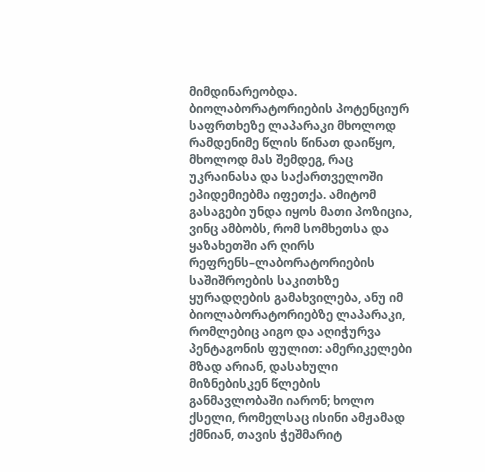მიმდინარეობდა.
ბიოლაბორატორიების პოტენციურ საფრთხეზე ლაპარაკი მხოლოდ რამდენიმე წლის წინათ დაიწყო, მხოლოდ მას შემდეგ, რაც უკრაინასა და საქართველოში ეპიდემიებმა იფეთქა. ამიტომ გასაგები უნდა იყოს მათი პოზიცია, ვინც ამბობს, რომ სომხეთსა და ყაზახეთში არ ღირს რეფრენს–ლაბორატორიების საშიშროების საკითხზე ყურადღების გამახვილება, ანუ იმ ბიოლაბორატორიებზე ლაპარაკი, რომლებიც აიგო და აღიჭურვა პენტაგონის ფულით: ამერიკელები მზად არიან, დასახული მიზნებისკენ წლების განმავლობაში იარონ; ხოლო ქსელი, რომელსაც ისინი ამჟამად ქმნიან, თავის ჭეშმარიტ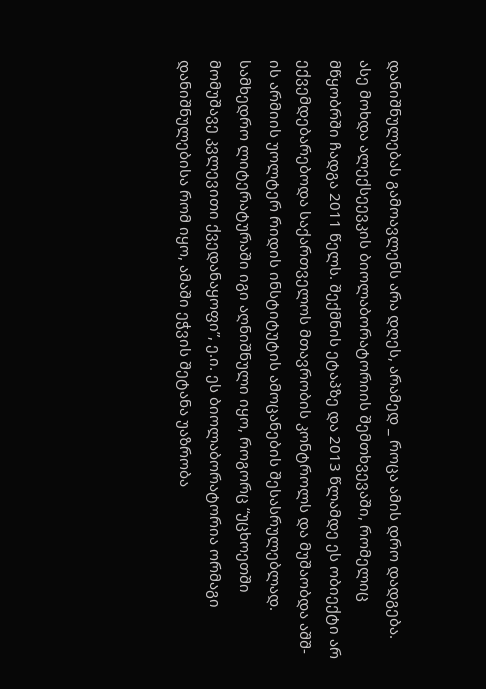დანიშნულებას გამოავლენს არა დღეს, არამედ _ როცა ამის დრო დადგება.
ასე მოხდა ალექსეევკის ბიოლაბორატორიის შემთხვევაში, რომელიც მწყობრში ჩადგა 2011 წელს. შექმნის ეტაპზე და 2013 წლამდე ეს ობიექტი არ ექვემდებარებოდა საქართველოს მთავრობის კონტროლს და მუშაობდა აშშ-ის არმიის უოლტერ რიდის ინსტიტუტის ამოცანების შესასრულებლად. სამხედრო ლიტერატურაში იგი აღნიშნული იყო, როგორც “უცხოეთში მომუშავე კვლევითი ქვედანაყოფი”, ე.ი. ეს ბიოლაბორატორია ორმაგი დანიშნულებისა რომ იყო, ამაში ეჭვის შეტანა უაზრობა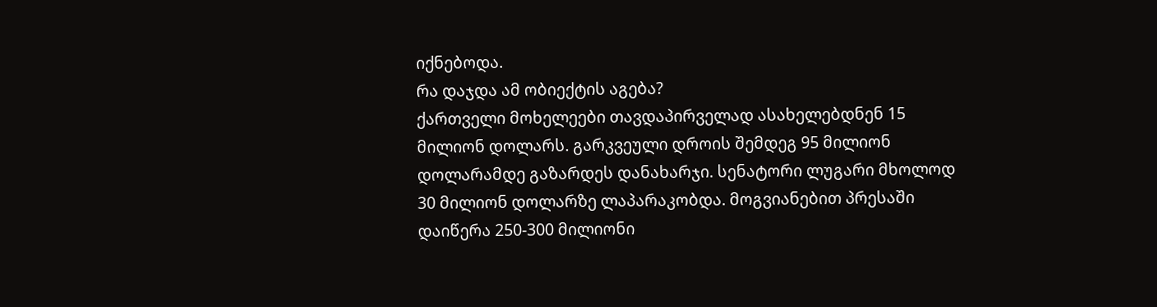იქნებოდა.
რა დაჯდა ამ ობიექტის აგება?
ქართველი მოხელეები თავდაპირველად ასახელებდნენ 15 მილიონ დოლარს. გარკვეული დროის შემდეგ 95 მილიონ დოლარამდე გაზარდეს დანახარჯი. სენატორი ლუგარი მხოლოდ 30 მილიონ დოლარზე ლაპარაკობდა. მოგვიანებით პრესაში დაიწერა 250-300 მილიონი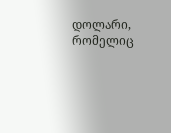დოლარი, რომელიც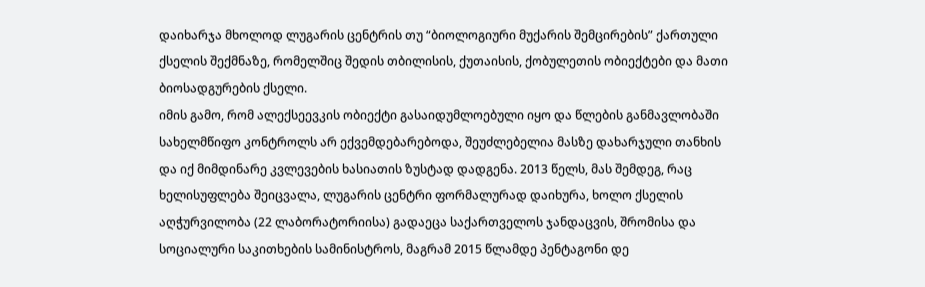დაიხარჯა მხოლოდ ლუგარის ცენტრის თუ “ბიოლოგიური მუქარის შემცირების” ქართული ქსელის შექმნაზე, რომელშიც შედის თბილისის, ქუთაისის, ქობულეთის ობიექტები და მათი ბიოსადგურების ქსელი.
იმის გამო, რომ ალექსეევკის ობიექტი გასაიდუმლოებული იყო და წლების განმავლობაში სახელმწიფო კონტროლს არ ექვემდებარებოდა, შეუძლებელია მასზე დახარჯული თანხის და იქ მიმდინარე კვლევების ხასიათის ზუსტად დადგენა. 2013 წელს, მას შემდეგ, რაც ხელისუფლება შეიცვალა, ლუგარის ცენტრი ფორმალურად დაიხურა, ხოლო ქსელის აღჭურვილობა (22 ლაბორატორიისა) გადაეცა საქართველოს ჯანდაცვის, შრომისა და სოციალური საკითხების სამინისტროს, მაგრამ 2015 წლამდე პენტაგონი დე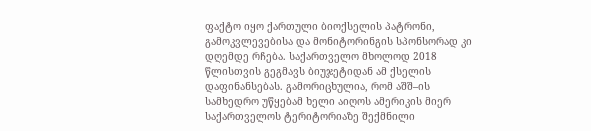ფაქტო იყო ქართული ბიოქსელის პატრონი, გამოკვლევებისა და მონიტორინგის სპონსორად კი დღემდე რჩება. საქართველო მხოლოდ 2018 წლისთვის გეგმავს ბიუჯეტიდან ამ ქსელის დაფინანსებას. გამორიცხულია, რომ აშშ–ის სამხედრო უწყებამ ხელი აიღოს ამერიკის მიერ საქართველოს ტერიტორიაზე შექმნილი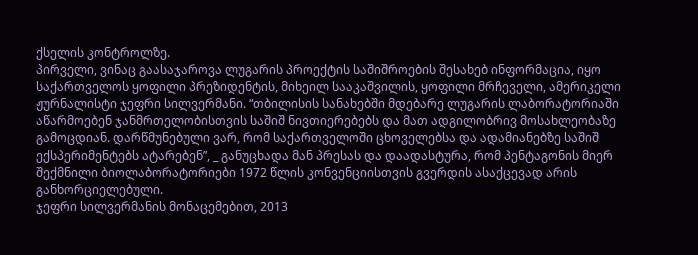ქსელის კონტროლზე.
პირველი, ვინაც გაასაჯაროვა ლუგარის პროექტის საშიშროების შესახებ ინფორმაცია, იყო საქართველოს ყოფილი პრეზიდენტის, მიხეილ სააკაშვილის, ყოფილი მრჩეველი, ამერიკელი ჟურნალისტი ჯეფრი სილვერმანი. “თბილისის სანახებში მდებარე ლუგარის ლაბორატორიაში აწარმოებენ ჯანმრთელობისთვის საშიშ ნივთიერებებს და მათ ადგილობრივ მოსახლეობაზე გამოცდიან. დარწმუნებული ვარ, რომ საქართველოში ცხოველებსა და ადამიანებზე საშიშ ექსპერიმენტებს ატარებენ”, _ განუცხადა მან პრესას და დაადასტურა, რომ პენტაგონის მიერ შექმნილი ბიოლაბორატორიები 1972 წლის კონვენციისთვის გვერდის ასაქცევად არის განხორციელებული.
ჯეფრი სილვერმანის მონაცემებით, 2013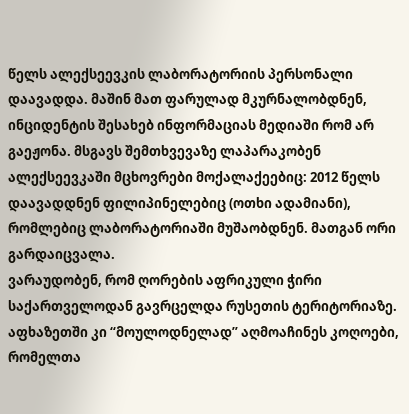წელს ალექსეევკის ლაბორატორიის პერსონალი დაავადდა. მაშინ მათ ფარულად მკურნალობდნენ, ინციდენტის შესახებ ინფორმაციას მედიაში რომ არ გაეჟონა. მსგავს შემთხვევაზე ლაპარაკობენ ალექსეევკაში მცხოვრები მოქალაქეებიც: 2012 წელს დაავადდნენ ფილიპინელებიც (ოთხი ადამიანი), რომლებიც ლაბორატორიაში მუშაობდნენ. მათგან ორი გარდაიცვალა.
ვარაუდობენ, რომ ღორების აფრიკული ჭირი საქართველოდან გავრცელდა რუსეთის ტერიტორიაზე. აფხაზეთში კი “მოულოდნელად” აღმოაჩინეს კოღოები, რომელთა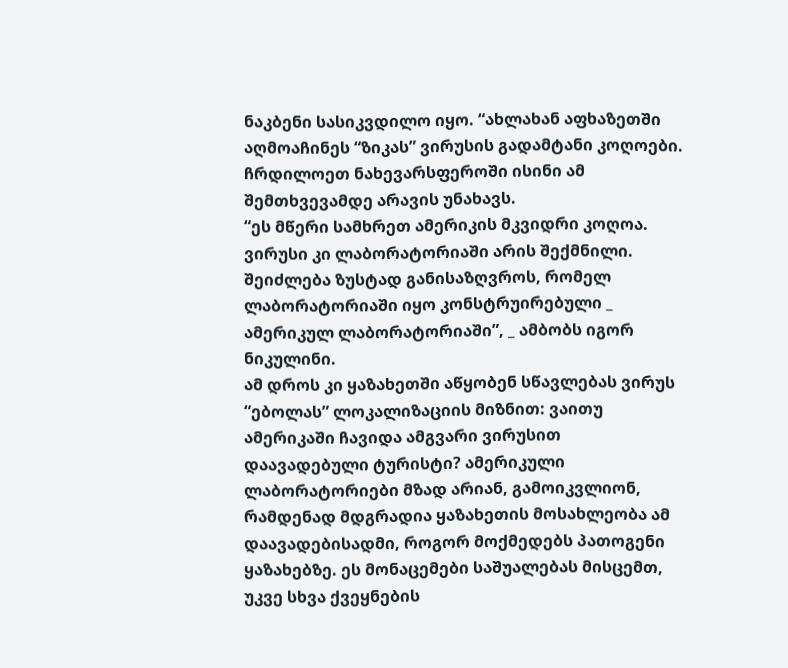ნაკბენი სასიკვდილო იყო. “ახლახან აფხაზეთში აღმოაჩინეს “ზიკას” ვირუსის გადამტანი კოღოები. ჩრდილოეთ ნახევარსფეროში ისინი ამ შემთხვევამდე არავის უნახავს.
“ეს მწერი სამხრეთ ამერიკის მკვიდრი კოღოა. ვირუსი კი ლაბორატორიაში არის შექმნილი. შეიძლება ზუსტად განისაზღვროს, რომელ ლაბორატორიაში იყო კონსტრუირებული _ ამერიკულ ლაბორატორიაში”, _ ამბობს იგორ ნიკულინი.
ამ დროს კი ყაზახეთში აწყობენ სწავლებას ვირუს “ებოლას” ლოკალიზაციის მიზნით: ვაითუ ამერიკაში ჩავიდა ამგვარი ვირუსით დაავადებული ტურისტი? ამერიკული ლაბორატორიები მზად არიან, გამოიკვლიონ, რამდენად მდგრადია ყაზახეთის მოსახლეობა ამ დაავადებისადმი, როგორ მოქმედებს პათოგენი ყაზახებზე. ეს მონაცემები საშუალებას მისცემთ, უკვე სხვა ქვეყნების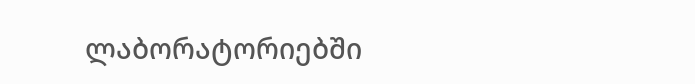ლაბორატორიებში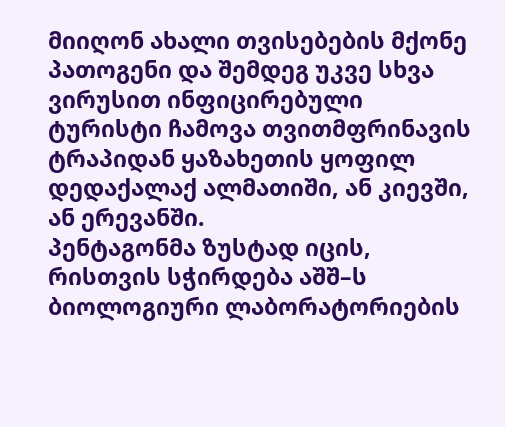მიიღონ ახალი თვისებების მქონე პათოგენი და შემდეგ უკვე სხვა ვირუსით ინფიცირებული ტურისტი ჩამოვა თვითმფრინავის ტრაპიდან ყაზახეთის ყოფილ დედაქალაქ ალმათიში, ან კიევში, ან ერევანში.
პენტაგონმა ზუსტად იცის, რისთვის სჭირდება აშშ–ს ბიოლოგიური ლაბორატორიების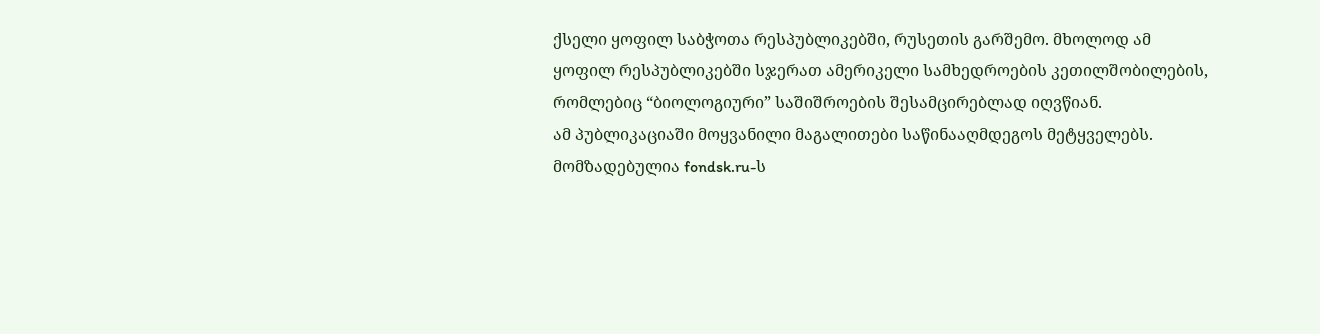ქსელი ყოფილ საბჭოთა რესპუბლიკებში, რუსეთის გარშემო. მხოლოდ ამ ყოფილ რესპუბლიკებში სჯერათ ამერიკელი სამხედროების კეთილშობილების, რომლებიც “ბიოლოგიური” საშიშროების შესამცირებლად იღვწიან.
ამ პუბლიკაციაში მოყვანილი მაგალითები საწინააღმდეგოს მეტყველებს.
მომზადებულია fondsk.ru-ს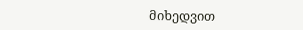მიხედვით